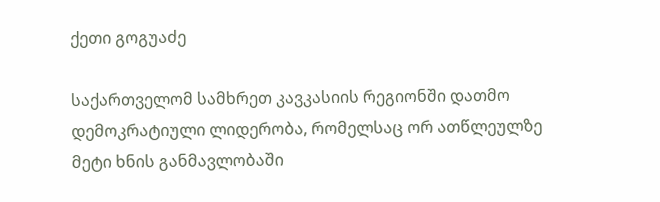ქეთი გოგუაძე

საქართველომ სამხრეთ კავკასიის რეგიონში დათმო დემოკრატიული ლიდერობა, რომელსაც ორ ათწლეულზე მეტი ხნის განმავლობაში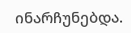ინარჩუნებდა.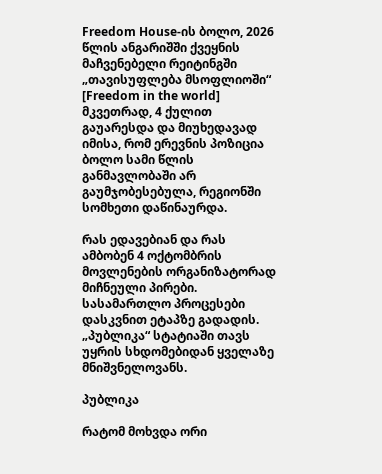Freedom House-ის ბოლო, 2026 წლის ანგარიშში ქვეყნის მაჩვენებელი რეიტინგში „თავისუფლება მსოფლიოში“ [Freedom in the world] მკვეთრად, 4 ქულით გაუარესდა და მიუხედავად იმისა, რომ ერევნის პოზიცია ბოლო სამი წლის განმავლობაში არ გაუმჯობესებულა, რეგიონში სომხეთი დაწინაურდა.

რას ედავებიან და რას ამბობენ 4 ოქტომბრის მოვლენების ორგანიზატორად მიჩნეული პირები. სასამართლო პროცესები დასკვნით ეტაპზე გადადის. „პუბლიკა“ სტატიაში თავს უყრის სხდომებიდან ყველაზე მნიშვნელოვანს.

პუბლიკა

რატომ მოხვდა ორი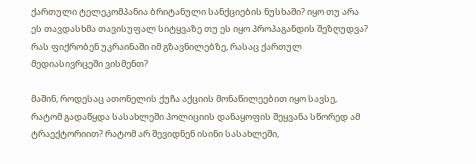ქართული ტელეკომპანია ბრიტანული სანქციების ნუსხაში? იყო თუ არა ეს თავდასხმა თავისუფალ სიტყვაზე თუ ეს იყო პროპაგანდის შეზღუდვა? რას ფიქრობენ უკრაინაში იმ გზავნილებზე, რასაც ქართულ მედიასივრცეში ვისმენთ?

მაშინ, როდესაც ათონელის ქუჩა აქციის მონაწილეებით იყო სავსე, რატომ გადაწყდა სასახლეში პოლიციის დანაყოფის შეყვანა სწორედ ამ ტრაექტორიით? რატომ არ შევიდნენ ისინი სასახლეში,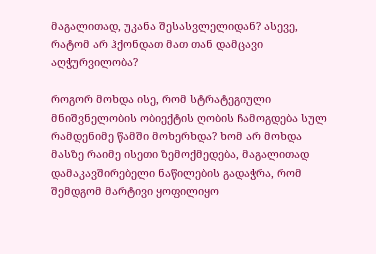მაგალითად, უკანა შესასვლელიდან? ასევე, რატომ არ ჰქონდათ მათ თან დამცავი აღჭურვილობა?

როგორ მოხდა ისე, რომ სტრატეგიული მნიშვნელობის ობიექტის ღობის ჩამოგდება სულ რამდენიმე წამში მოხერხდა? ხომ არ მოხდა მასზე რაიმე ისეთი ზემოქმედება, მაგალითად დამაკავშირებელი ნაწილების გადაჭრა, რომ შემდგომ მარტივი ყოფილიყო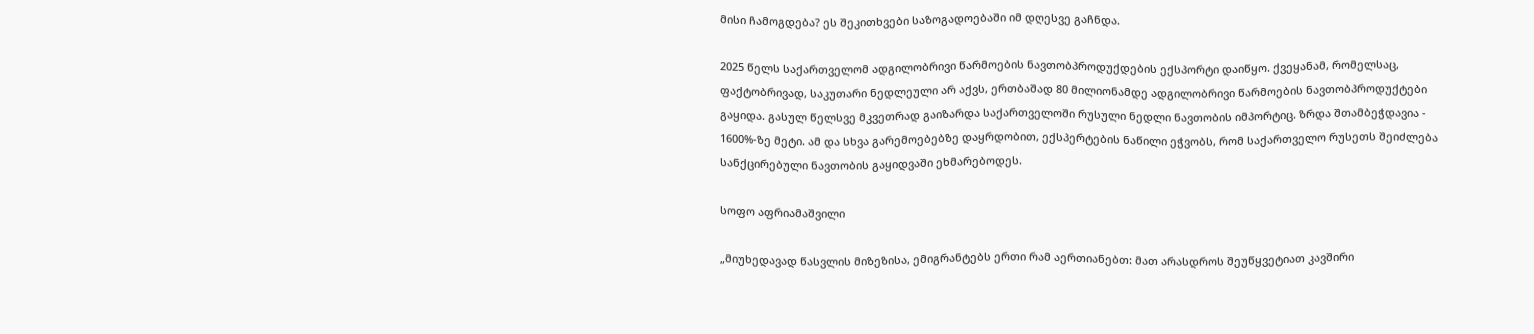მისი ჩამოგდება? ეს შეკითხვები საზოგადოებაში იმ დღესვე გაჩნდა.

2025 წელს საქართველომ ადგილობრივი წარმოების ნავთობპროდუქდების ექსპორტი დაიწყო. ქვეყანამ, რომელსაც, ფაქტობრივად, საკუთარი ნედლეული არ აქვს, ერთბაშად 80 მილიონამდე ადგილობრივი წარმოების ნავთობპროდუქტები გაყიდა. გასულ წელსვე მკვეთრად გაიზარდა საქართველოში რუსული ნედლი ნავთობის იმპორტიც. ზრდა შთამბეჭდავია - 1600%-ზე მეტი. ამ და სხვა გარემოებებზე დაყრდობით, ექსპერტების ნაწილი ეჭვობს, რომ საქართველო რუსეთს შეიძლება სანქცირებული ნავთობის გაყიდვაში ეხმარებოდეს.

სოფო აფრიამაშვილი

„მიუხედავად წასვლის მიზეზისა, ემიგრანტებს ერთი რამ აერთიანებთ: მათ არასდროს შეუწყვეტიათ კავშირი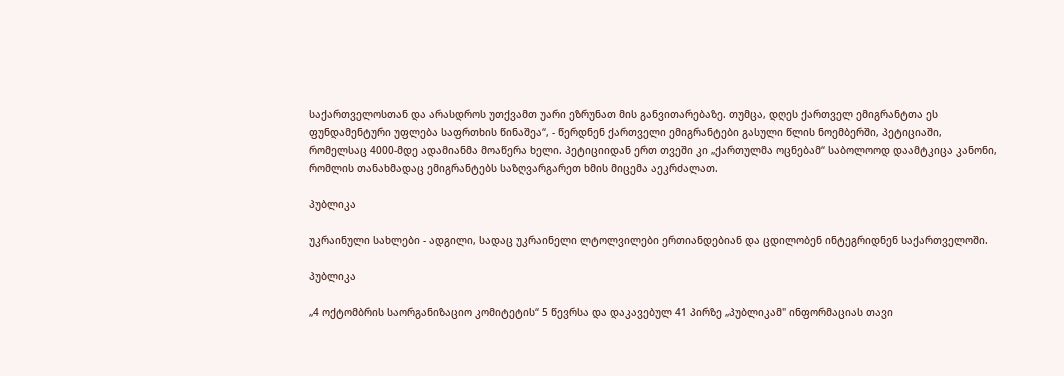საქართველოსთან და არასდროს უთქვამთ უარი ეზრუნათ მის განვითარებაზე. თუმცა, დღეს ქართველ ემიგრანტთა ეს ფუნდამენტური უფლება საფრთხის წინაშეა“, - წერდნენ ქართველი ემიგრანტები გასული წლის ნოემბერში, პეტიციაში, რომელსაც 4000-მდე ადამიანმა მოაწერა ხელი. პეტიციიდან ერთ თვეში კი „ქართულმა ოცნებამ“ საბოლოოდ დაამტკიცა კანონი, რომლის თანახმადაც ემიგრანტებს საზღვარგარეთ ხმის მიცემა აეკრძალათ.

პუბლიკა

უკრაინული სახლები - ადგილი, სადაც უკრაინელი ლტოლვილები ერთიანდებიან და ცდილობენ ინტეგრიდნენ საქართველოში.

პუბლიკა

„4 ოქტომბრის საორგანიზაციო კომიტეტის“ 5 წევრსა და დაკავებულ 41 პირზე „პუბლიკამ" ინფორმაციას თავი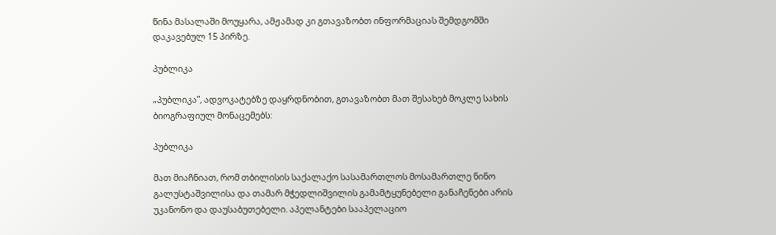წინა მასალაში მოუყარა, ამჟამად კი გთავაზობთ ინფორმაციას შემდგომში დაკავებულ 15 პირზე.

პუბლიკა

„პუბლიკა”, ადვოკატებზე დაყრდნობით, გთავაზობთ მათ შესახებ მოკლე სახის ბიოგრაფიულ მონაცემებს:

პუბლიკა

მათ მიაჩნიათ, რომ თბილისის საქალაქო სასამართლოს მოსამართლე ნინო გალუსტაშვილისა და თამარ მჭედლიშვილის გამამტყუნებელი განაჩენები არის უკანონო და დაუსაბუთებელი. აპელანტები სააპელაციო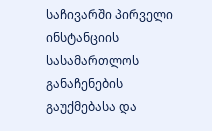საჩივარში პირველი ინსტანციის სასამართლოს განაჩენების გაუქმებასა და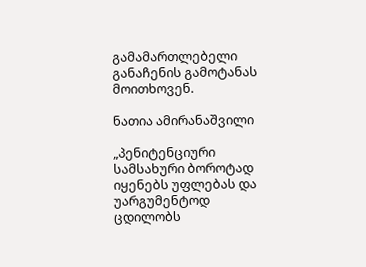გამამართლებელი განაჩენის გამოტანას მოითხოვენ.

ნათია ამირანაშვილი

„პენიტენციური სამსახური ბოროტად იყენებს უფლებას და უარგუმენტოდ ცდილობს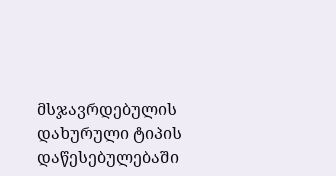მსჯავრდებულის დახურული ტიპის დაწესებულებაში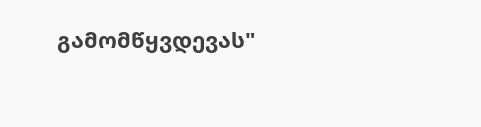გამომწყვდევას"